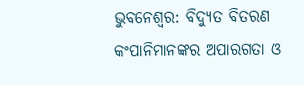ଭୁବନେଶ୍ବର: ବିଦ୍ୟୁତ ବିତରଣ କଂପାନିମାନଙ୍କର ଅପାରଗତା ଓ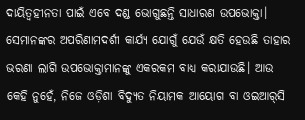ଦାୟିତ୍ବହୀନତା ପାଇଁ ଏବେ ଦଣ୍ଡ ଭୋଗୁଛନ୍ତି ସାଧାରଣ ଉପ‌ଭୋକ୍ତା। ସେମାନଙ୍କର ଅପରିଣାମଦର୍ଶୀ କାର୍ଯ୍ୟ ଯୋଗୁଁ ଯେଉଁ କ୍ଷତି ହେଉଛି ତ‌‌ାହାର ଭରଣା ଲାଗି ଉପଭୋକ୍ତାମାନଙ୍କୁ ଏକରକମ ବାଧ୍ୟ କରାଯାଉଛି। ଆଉ କେହି ନୁହେଁ, ନିଜେ ଓଡ଼ିଶା ବିଦ୍ୟୁତ ନିୟାମକ ଆୟୋଗ ବା ଓଇଆର୍‌ସି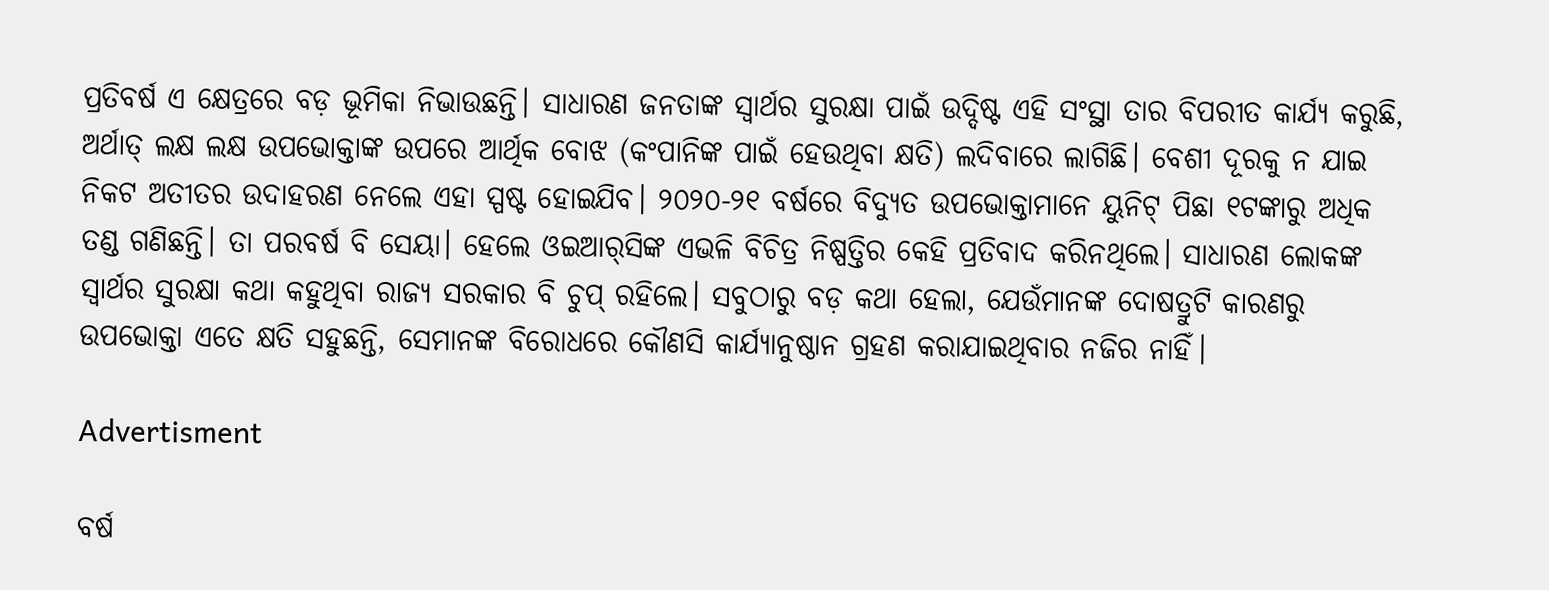ପ୍ରତିବର୍ଷ ଏ କ୍ଷେତ୍ରରେ ବଡ଼ ଭୂମିକା ନିଭାଉଛନ୍ତି। ସାଧାରଣ ଜନତାଙ୍କ ସ୍ବାର୍ଥର ସୁରକ୍ଷା ପାଇଁ ଉଦ୍ଦିଷ୍ଟ ଏହି ସଂସ୍ଥା ତାର ବିପରୀତ କାର୍ଯ୍ୟ କରୁଛି, ଅର୍ଥାତ୍ ଲକ୍ଷ ଲକ୍ଷ ଉପଭୋକ୍ତାଙ୍କ ଉପରେ ଆର୍ଥିକ ବୋଝ (କଂପାନିଙ୍କ ପାଇଁ ହେଉଥିବା କ୍ଷତି) ଲଦିବାରେ ଲାଗିଛି। ବେଶୀ ଦୂରକୁ ନ ଯାଇ ନିକଟ ଅତୀତର ଉଦାହରଣ ନେଲେ ଏହା ସ୍ପଷ୍ଟ ହୋଇଯିବ। ୨୦୨୦-୨୧ ବର୍ଷରେ ବିଦ୍ୟୁତ ଉପଭୋକ୍ତାମାନେ ୟୁନିଟ୍ ପିଛା ୧ଟଙ୍କାରୁ ଅଧିକ ତଣ୍ଡ ଗଣିଛନ୍ତି। ତା ପରବର୍ଷ ବି ସେୟା। ହେଲେ ଓଇଆର୍‌ସିଙ୍କ ଏଭଳି ବିଚିତ୍ର ନିଷ୍ପତ୍ତିର କେହି ପ୍ରତିବାଦ କରିନଥିଲେ। ସାଧାରଣ ଲୋକଙ୍କ ସ୍ବାର୍ଥର ସୁରକ୍ଷା କଥା କହୁଥିବା ରାଜ୍ୟ ସରକାର ବି ଚୁପ୍ ରହିଲେ। ସବୁଠାରୁ ବଡ଼ କଥା ହେଲା, ଯେଉଁମାନଙ୍କ ଦୋଷତ୍ରୁଟି କାରଣରୁ ଉପଭୋକ୍ତା ଏତେ କ୍ଷତି ସହୁଛନ୍ତି, ସେମାନଙ୍କ ବିରୋଧରେ କୌଣସି କାର୍ଯ୍ୟାନୁଷ୍ଠାନ ଗ୍ରହଣ କରାଯାଇଥିବାର ନଜିର ନାହିଁ।

Advertisment

ବର୍ଷ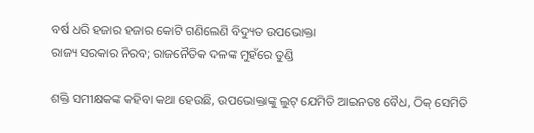ବର୍ଷ ଧରି ହଜାର ହଜାର କୋଟି ଗଣିଲେଣି ବିଦ୍ୟୁତ ଉପଭୋକ୍ତା
ରାଜ୍ୟ ସରକାର ନିରବ; ରାଜନୈତିକ ଦଳଙ୍କ ମୁହଁରେ ତୁଣ୍ଡି

ଶକ୍ତି ସମୀକ୍ଷକଙ୍କ କହିବା କଥା ହେଉଛି, ଉପଭୋକ୍ତାଙ୍କୁ ଲୁଟ୍‌ ଯେମିତି ଆଇନତଃ ବୈଧ, ଠିକ୍ ସେମିତି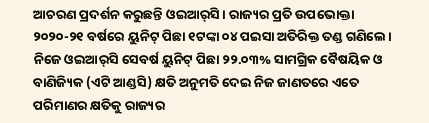ଆଚରଣ ପ୍ରଦର୍ଶନ କରୁଛନ୍ତି ଓଇଆର୍‌ସି। ରାଜ୍ୟର ପ୍ରତି ଉପଭୋକ୍ତା ୨୦୨୦-୨୧ ବର୍ଷରେ ୟୁନିଟ୍ ପିଛା ୧ଟଙ୍କା ୦୪ ପଇସା ଅତିରିକ୍ତ ତଣ୍ଡ ଗଣିଲେ। ନିଜେ ଓଇଆର୍‌ସି ସେବର୍ଷ ୟୁନିଟ୍‌ ପିଛା ୨୨.୦୩% ସାମଗ୍ରିକ ବୈଷୟିକ ଓ ବାଣିଜ୍ୟିକ (ଏଟି ଆଣ୍ଡସି) କ୍ଷତି ଅନୁମତି ଦେଇ ନିଜ ଜାଣତରେ ଏତେ ପରିମାଣର କ୍ଷତିକୁ ରାଜ୍ୟର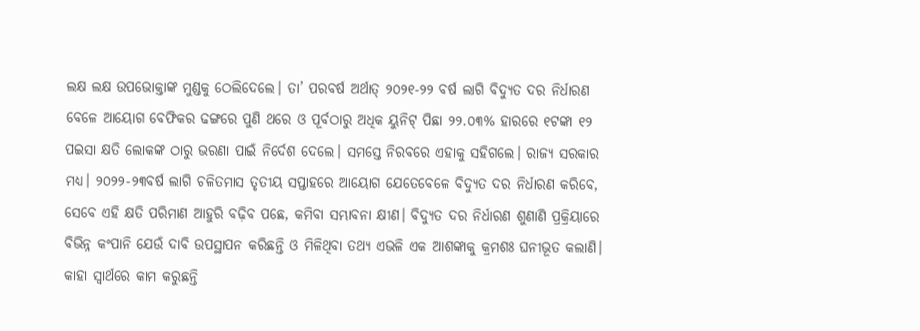ଲକ୍ଷ ଲକ୍ଷ ଉପଭୋକ୍ତାଙ୍କ ମୁଣ୍ଡକୁ ଠେଲିଦେଲେ। ତା’ ପରବର୍ଷ ଅର୍ଥାତ୍ ୨୦୨୧-୨୨ ବର୍ଷ ଲାଗି ବିଦ୍ୟୁତ ଦର ନିର୍ଧାରଣ ବେଳେ ଆୟୋଗ ବେଫିକର ଢଙ୍ଗରେ ପୁଣି ଥରେ ଓ ପୂର୍ବଠାରୁ ଅଧିକ ୟୁନିଟ୍ ପିଛା ୨୨.୦୩% ହାରରେ ୧ଟଙ୍କା ୧୨ ପଇସା କ୍ଷତି ଲୋକଙ୍କ ଠାରୁ ଭରଣା ପାଇଁ ନିର୍ଦେଶ ଦେଲେ। ସମସ୍ତେ ନିରବରେ ଏହାକୁ ସହିଗଲେ। ରାଜ୍ୟ ସରକାର ମଧ୍ୟ। ୨୦୨୨-୨୩ବର୍ଷ ଲାଗି ଚଳିତମାସ ତୃତୀୟ ସପ୍ତାହରେ ଆୟୋଗ ଯେତେବେଳେ ବିଦ୍ୟୁତ ଦର ନିର୍ଧାରଣ କରିବେ, ସେବେ ଏହି କ୍ଷତି ପରିମାଣ ଆହୁରି ବଢ଼ିବ ପଛେ, କମିବା ସମ୍ଭାବନା କ୍ଷୀଣ। ବିଦ୍ୟୁତ ଦର ନିର୍ଧାରଣ ଶୁଣାଣି ପ୍ରକ୍ରିୟାରେ ବିଭିନ୍ନ କଂପାନି ଯେଉଁ ଦାବି ଉପସ୍ଥାପନ କରିଛନ୍ତି ଓ ମିଳିଥିବା ତଥ୍ୟ ଏଭଳି ଏକ ଆଶଙ୍କାକୁ କ୍ରମଶଃ ଘନୀଭୂତ କଲାଣି। କାହା ସ୍ବାର୍ଥରେ କାମ କରୁଛନ୍ତି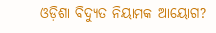ଓଡ଼ିଶା ବିଦ୍ୟୁତ ନିୟାମକ ଆୟୋଗ?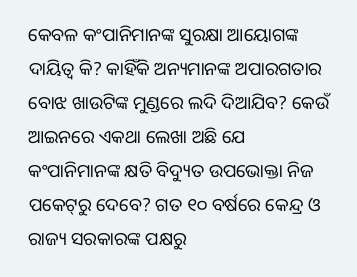କେବଳ କଂପାନିମାନଙ୍କ ସୁରକ୍ଷା ଆୟୋଗଙ୍କ ଦାୟିତ୍ବ କି? କାହିଁକି ଅନ୍ୟମାନଙ୍କ ଅପାରଗତାର ବୋଝ ଖାଉଟିଙ୍କ ମୁଣ୍ଡରେ ଲଦି ଦିଆଯିବ? କେଉଁ ଆଇନରେ ଏକଥା ଲେଖା ଅଛି ଯେ କଂପାନିମାନଙ୍କ କ୍ଷତି ବିଦ୍ୟୁତ ଉପଭୋକ୍ତା ନିଜ ପକେଟ୍‌ରୁ ଦେବେ? ଗତ ୧୦ ବର୍ଷରେ କେନ୍ଦ୍ର ଓ ରାଜ୍ୟ ସରକାରଙ୍କ ପକ୍ଷରୁ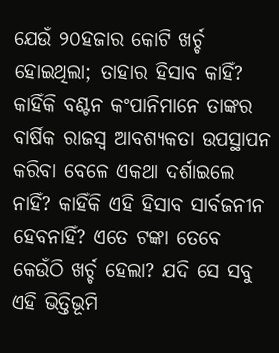ଯେଉଁ ୨୦ହଜାର କୋଟି ଖର୍ଚ୍ଚ ହୋଇଥିଲା; ତାହାର ହିସାବ କାହିଁ? କାହିଁକି ବଣ୍ଟନ କଂପାନିମାନେ ତାଙ୍କର ବାର୍ଷିକ ରାଜସ୍ବ ଆବଶ୍ୟକତା ଉପସ୍ଥାପନ କରିବା ବେଳେ ଏକଥା ଦର୍ଶାଇଲେ ନାହିଁ? କାହିଁକି ଏହି ହିସାବ ସାର୍ବଜନୀନ ହେବନାହିଁ? ଏତେ ଟଙ୍କା ତେବେ କେଉଁଠି ଖର୍ଚ୍ଚ ହେଲା? ଯଦି ସେ ସବୁ ଏହି ଭିତ୍ତିଭୂମି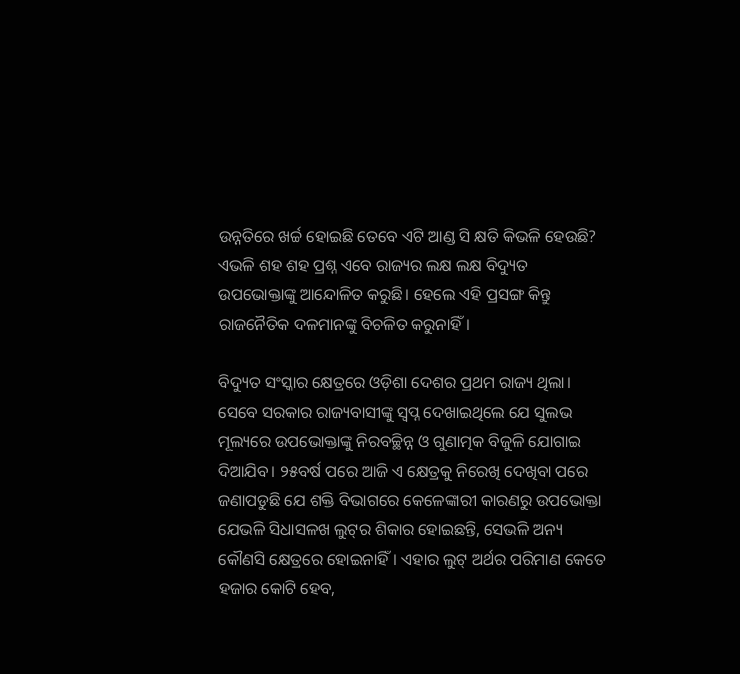ଉନ୍ନତିରେ ଖର୍ଚ୍ଚ ହୋଇଛି ତେବେ ଏଟି ଆଣ୍ଡ ସି କ୍ଷତି କିଭଳି ହେଉଛି? ଏଭଳି ଶହ ଶହ ପ୍ରଶ୍ନ ଏବେ ରାଜ୍ୟର ଲକ୍ଷ ଲକ୍ଷ ବିଦ୍ୟୁତ ଉପଭୋକ୍ତାଙ୍କୁ ଆନ୍ଦୋଳିତ କରୁଛି। ହେଲେ ଏହି ପ୍ରସଙ୍ଗ କିନ୍ତୁ ରାଜନୈତିକ ଦଳମାନଙ୍କୁ ବିଚଳିତ କରୁନାହିଁ।

ବିଦ୍ୟୁତ ସଂସ୍କାର କ୍ଷେତ୍ରରେ ଓଡ଼ିଶା ଦେଶର ପ୍ରଥମ ରାଜ୍ୟ ଥିଲା। ସେବେ ସରକାର ରାଜ୍ୟବାସୀଙ୍କୁ ସ୍ବପ୍ନ ଦେଖାଇଥିଲେ ଯେ ସୁଲଭ ମୂଲ୍ୟରେ ଉପଭୋକ୍ତାଙ୍କୁ ନିରବଚ୍ଛିନ୍ନ ଓ ଗୁଣାତ୍ମକ ବିଜୁଳି ଯୋଗାଇ ଦିଆଯିବ। ୨୫ବର୍ଷ ପରେ ଆଜି ଏ କ୍ଷେତ୍ରକୁ ନିରେଖି ଦେଖିବା ପରେ ଜଣାପଡୁଛି ଯେ ଶକ୍ତି ବିଭାଗରେ କେଳେଙ୍କାରୀ କାରଣରୁ ଉପଭୋକ୍ତା ଯେଭଳି ସିଧାସଳଖ ଲୁଟ୍‌ର ଶିକାର ହୋଇଛନ୍ତି, ସେଭଳି ଅନ୍ୟ କୌଣସି କ୍ଷେତ୍ରରେ ହୋଇନାହିଁ। ଏହାର ଲୁଟ୍‌ ଅର୍ଥର ପରିମାଣ କେତେ ହଜାର କୋଟି ହେବ,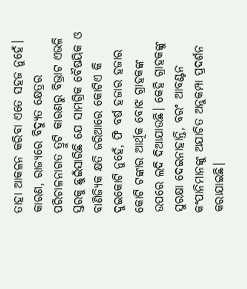ତାହା ଆକଳନ କରିବା ଏତେ ସହଜ ନୁହେଁ। କାରଣ, ରାଜ୍ୟରେ ବିଦ୍ୟୁତ କ୍ଷେତ୍ରର ପରିଚାଳନାଗତ ତ୍ରୁଟି କାରଣରୁ ବିଭ୍ରାଟ ଏଭଳି ସ୍ତରକୁ ଛୁଇଁସାରିଛି ଯେ ସାମଗ୍ରିକ ବୈଷୟିକ ଓ ବାଣିଜ୍ୟିକ କ୍ଷତି ଜରିଆରେ କୋଟିଏ କି ଦୁଇକୋଟି ନୁହେଁ, ଫି ବର୍ଷ ହଜାର ହଜାର କୋଟି ଟଙ୍କାର ଆର୍ଥିକ ବୋଝ ଗ୍ରାହକଙ୍କ ଉପରେ ଲଦି ଦିଆଯାଉଛି। କେହି ଗ୍ରାହକଙ୍କୁ ସୁରକ୍ଷା ଦେଇନାହାନ୍ତି, ବରଂ ଆବଣ୍ଟନ କଂପାନିମାନଙ୍କୁ ଅଯାଚିତ ଅନୁକମ୍ପା ପ୍ରଦର୍ଶନ କରାଯାଇଛି।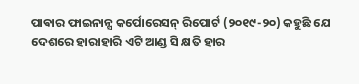ପାଵାର ଫାଇନାନ୍ସ କର୍ପୋରେସନ୍ ରିପୋର୍ଟ (୨୦୧୯-୨୦) କହୁଛି ଯେ ଦେଶରେ ହାରାହାରି ଏଟି ଆଣ୍ଡ ସି କ୍ଷତି ହାର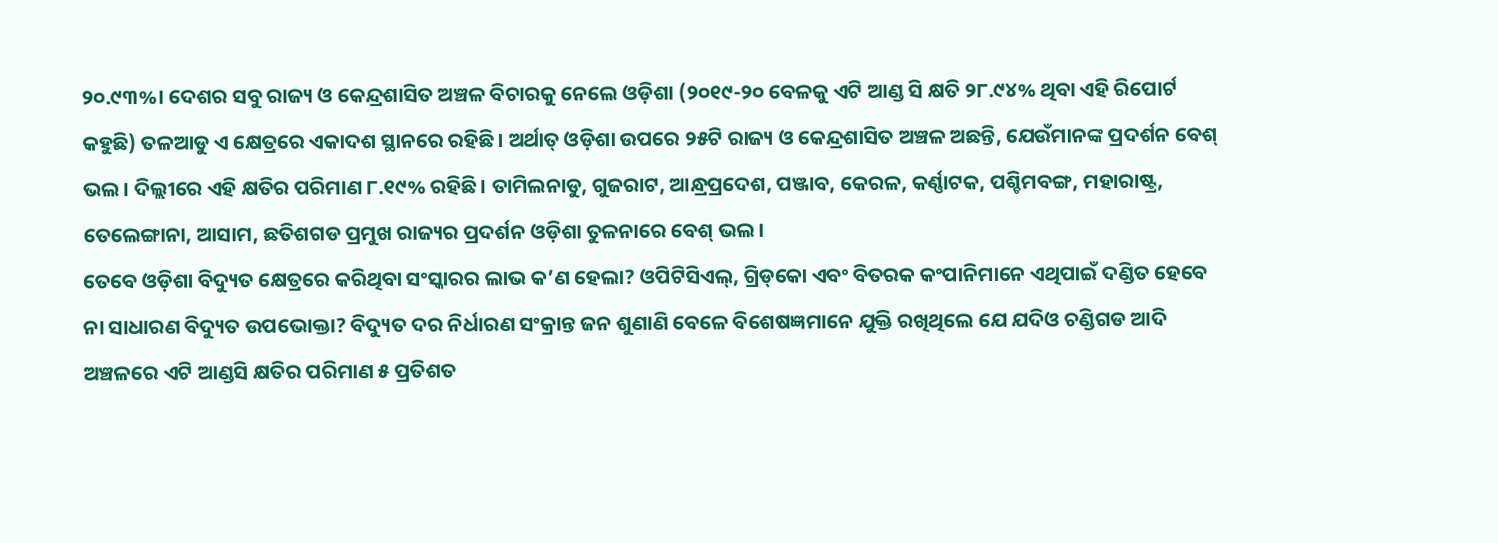୨୦.୯୩%। ଦେଶର ସବୁ ରାଜ୍ୟ ଓ କେନ୍ଦ୍ରଶାସିତ ଅଞ୍ଚଳ ବିଚାରକୁ ନେଲେ ଓଡ଼ିଶା (୨୦୧୯-୨୦ ବେଳକୁ ଏଟି ଆଣ୍ଡ ସି କ୍ଷତି ୨୮.୯୪% ଥିବା ଏହି ରିପୋର୍ଟ କହୁଛି) ତଳଆଡୁ ଏ କ୍ଷେତ୍ରରେ ଏକାଦଶ ସ୍ଥାନରେ ରହିଛି। ଅର୍ଥାତ୍ ଓଡ଼ିଶା ଉପରେ ୨୫ଟି ରାଜ୍ୟ ଓ କେନ୍ଦ୍ରଶାସିତ ଅଞ୍ଚଳ ଅଛନ୍ତି, ଯେଉଁମାନଙ୍କ ପ୍ରଦର୍ଶନ ବେଶ୍ ଭଲ। ଦିଲ୍ଲୀରେ ଏହି କ୍ଷତିର ପରିମାଣ ୮.୧୯% ରହିଛି। ତାମିଲନାଡୁ, ଗୁଜରାଟ, ଆନ୍ଧ୍ରପ୍ରଦେଶ, ପଞ୍ଜାବ, କେରଳ, କର୍ଣ୍ଣାଟକ, ପଶ୍ଚିମବଙ୍ଗ, ମହାରାଷ୍ଟ୍ର, ତେଲେଙ୍ଗାନା, ଆସାମ, ଛତିଶଗଡ ପ୍ରମୁଖ ରାଜ୍ୟର ପ୍ରଦର୍ଶନ ଓଡ଼ିଶା ତୁଳନାରେ ବେଶ୍ ଭଲ।
ତେବେ ଓଡ଼ିଶା ବିଦ୍ୟୁତ କ୍ଷେତ୍ରରେ କରିଥିବା ସଂସ୍କାରର ଲାଭ କ’ଣ ହେଲା? ଓପିଟିସିଏଲ୍, ଗ୍ରିଡ୍‌କୋ ଏବଂ ବିତରକ କଂପାନିମାନେ ଏଥିପାଇଁ ଦଣ୍ଡିତ ହେବେ ନା ସାଧାରଣ ବିଦ୍ୟୁତ ଉପଭୋକ୍ତା? ବିଦ୍ୟୁତ ଦର ନିର୍ଧାରଣ ସଂକ୍ରାନ୍ତ ଜନ ଶୁଣାଣି ବେଳେ ବିଶେଷଜ୍ଞମାନେ ଯୁକ୍ତି ରଖିଥିଲେ ଯେ ଯଦିଓ ଚଣ୍ଡିଗଡ ଆଦି ଅଞ୍ଚଳରେ ଏଟି ଆଣ୍ଡସି କ୍ଷତିର ପରିମାଣ ୫ ପ୍ରତିଶତ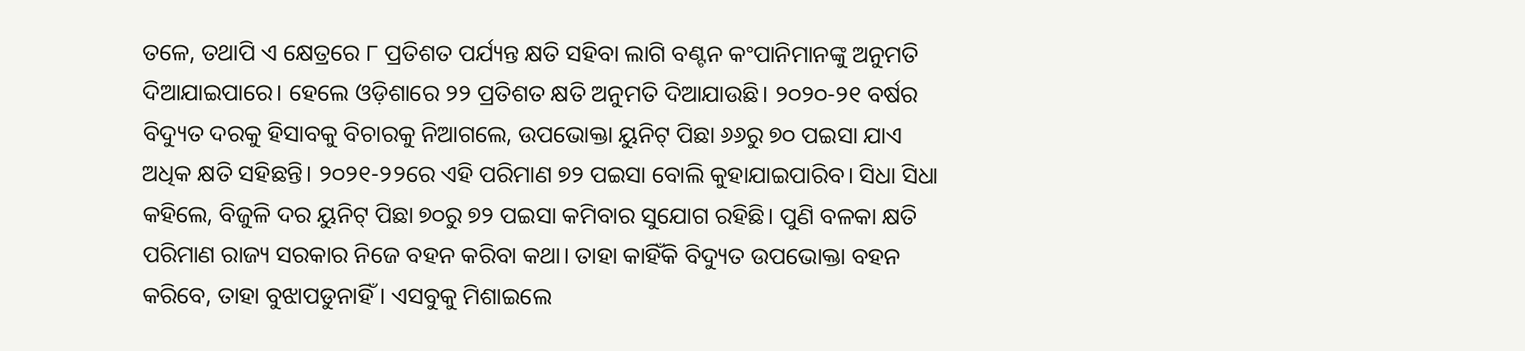ତଳେ, ତଥାପି ଏ କ୍ଷେତ୍ରରେ ୮ ପ୍ରତିଶତ ପର୍ଯ୍ୟନ୍ତ କ୍ଷତି ସହିବା ଲାଗି ବଣ୍ଟନ କଂପାନିମାନଙ୍କୁ ଅନୁମତି ଦିଆଯାଇପାରେ। ହେଲେ ଓଡ଼ିଶାରେ ୨୨ ପ୍ରତିଶତ କ୍ଷତି ଅନୁମତି ଦିଆଯାଉଛି। ୨୦୨୦-୨୧ ବର୍ଷର ବିଦ୍ୟୁତ ଦରକୁ ହିସାବକୁ ବିଚାରକୁ ନିଆଗଲେ, ଉପଭୋକ୍ତା ୟୁନିଟ୍ ପିଛା ୬୬ରୁ ୭୦ ପଇସା ଯାଏ ଅଧିକ କ୍ଷତି ସହିଛନ୍ତି। ୨୦୨୧-୨୨ରେ ଏହି ପରିମାଣ ୭୨ ପଇସା ବୋଲି କୁହାଯାଇପାରିବ। ସିଧା ସିଧା କହିଲେ, ବିଜୁଳି ଦର ୟୁନିଟ୍ ପିଛା ୭୦ରୁ ୭୨ ପଇସା କମିବାର ସୁଯୋଗ ରହିଛି। ପୁଣି ବଳକା କ୍ଷତି ପରିମାଣ ରାଜ୍ୟ ସରକାର ନିଜେ ବହନ କରିବା କଥା। ତାହା କାହିଁକି ବିଦ୍ୟୁତ ଉପଭୋକ୍ତା ବହନ କରିବେ, ତାହା ବୁଝାପଡୁନାହିଁ। ଏସବୁକୁ ମିଶାଇଲେ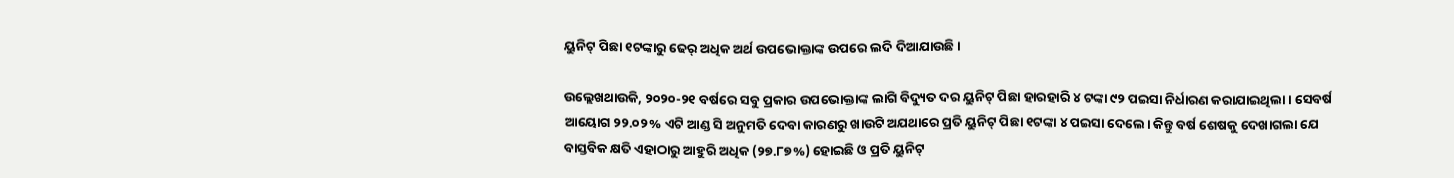ୟୁନିଟ୍ ପିଛା ୧ଟଙ୍କାରୁ ଢେର୍ ଅଧିକ ଅର୍ଥ ଉପଭୋକ୍ତାଙ୍କ ଉପରେ ଲଦି ଦିଆଯାଉଛି।

ଉଲ୍ଲେଖଥାଉକି, ୨୦୨୦-୨୧ ବର୍ଷରେ ସବୁ ପ୍ରକାର ଉପଭୋକ୍ତାଙ୍କ ଲାଗି ବିଦ୍ୟୁତ ଦର ୟୁନିଟ୍ ପିଛା ହାରହାରି ୪ ଟଙ୍କା ୯୨ ପଇସା ନିର୍ଧାରଣ କରାଯାଇଥିଲା। ସେବର୍ଷ ଆୟୋଗ ୨୨.୦୨% ଏଟି ଆଣ୍ଡ ସି ଅନୁମତି ଦେବା କାରଣରୁ ଖାଉଟି ଅଯଥାରେ ପ୍ରତି ୟୁନିଟ୍ ପିଛା ୧ଟଙ୍କା ୪ ପଇସା ଦେଲେ। କିନ୍ତୁ ବର୍ଷ ଶେଷକୁ ଦେଖାଗଲା ଯେ ବାସ୍ତବିକ କ୍ଷତି ଏହାଠାରୁ ଆହୁରି ଅଧିକ (୨୭.୮୭%) ହୋଇଛି ଓ ପ୍ରତି ୟୁନିଟ୍‌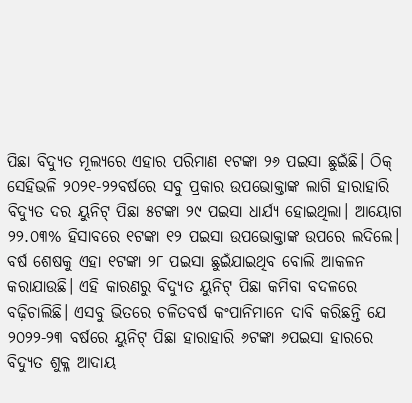ପିଛା ବିଦ୍ୟୁତ ମୂଲ୍ୟରେ ଏହାର ପରିମାଣ ୧ଟଙ୍କା ୨୬ ପଇସା ଛୁଇଁଛି। ଠିକ୍ ସେହିଭଳି ୨୦୨୧-୨୨ବର୍ଷରେ ସବୁ ପ୍ରକାର ଉପଭୋକ୍ତାଙ୍କ ଲାଗି ହାରାହାରି ବିଦ୍ୟୁତ ଦର ୟୁନିଟ୍ ପିଛା ୫ଟଙ୍କା ୨୯ ପଇସା ଧାର୍ଯ୍ୟ ହୋଇଥିଲା। ଆୟୋଗ ୨୨.୦୩% ହିସାବରେ ୧ଟଙ୍କା ୧୨ ପଇସା ଉପଭୋକ୍ତାଙ୍କ ଉପରେ ଲଦିଲେ। ବର୍ଷ ଶେଷକୁ ଏହା ୧ଟଙ୍କା ୨୮ ପଇସା ଛୁଇଁଯାଇଥିବ ବୋଲି ଆକଳନ କରାଯାଉଛି। ଏହି କାରଣରୁ ବିଦ୍ୟୁତ ୟୁନିଟ୍ ପିଛା କମିବା ବଦଳରେ ବଢ଼ିଚାଲିଛି। ଏସବୁ ଭିତରେ ଚଳିତବର୍ଷ କଂପାନିମାନେ ଦାବି କରିଛନ୍ତି ଯେ ୨୦୨୨-୨୩ ବର୍ଷରେ ୟୁନିଟ୍ ପିଛା ହାରାହାରି ୬ଟଙ୍କା ୬ପଇସା ହାରରେ ବିଦ୍ୟୁତ ଶୁକ୍ଳ ଆଦାୟ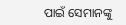ପାଇଁ ସେମାନଙ୍କୁ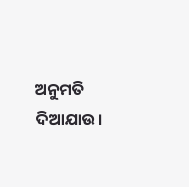ଅନୁମତି ଦିଆଯାଉ।